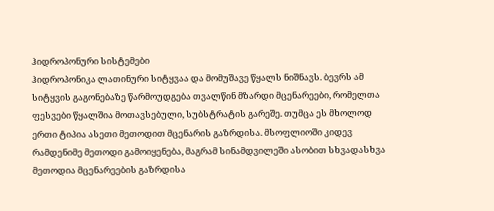ჰიდროპონური სისტემები
ჰიდროპონიკა ლათინური სიტყვაა და მომუშავე წყალს ნიშნავს. ბევრს ამ სიტყვის გაგონებაზე წარმოუდგება თვალწინ მზარდი მცენარეები, რომელთა ფესვები წყალშია მოთავსებული, სუბსტრატის გარეშე. თუმცა ეს მხოლოდ ერთი ტიპია ასეთი მეთოდით მცენარის გაზრდისა. მსოფლიოში კიდევ რამდენიმე მეთოდი გამოიყენება, მაგრამ სინამდვილეში ასობით სხვადასხვა მეთოდია მცენარეების გაზრდისა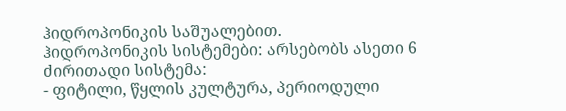ჰიდროპონიკის საშუალებით.
ჰიდროპონიკის სისტემები: არსებობს ასეთი 6 ძირითადი სისტემა:
- ფიტილი, წყლის კულტურა, პერიოდული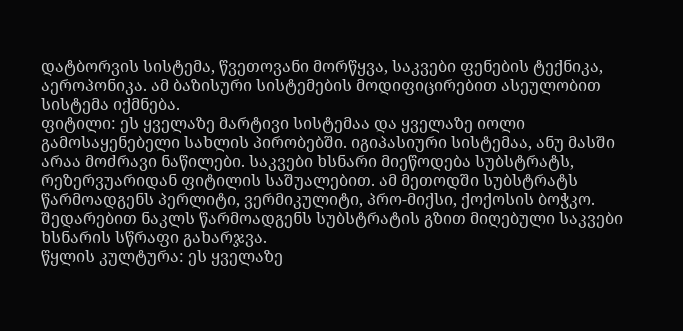დატბორვის სისტემა, წვეთოვანი მორწყვა, საკვები ფენების ტექნიკა, აეროპონიკა. ამ ბაზისური სისტემების მოდიფიცირებით ასეულობით სისტემა იქმნება.
ფიტილი: ეს ყველაზე მარტივი სისტემაა და ყველაზე იოლი გამოსაყენებელი სახლის პირობებში. იგიპასიური სისტემაა, ანუ მასში არაა მოძრავი ნაწილები. საკვები ხსნარი მიეწოდება სუბსტრატს, რეზერვუარიდან ფიტილის საშუალებით. ამ მეთოდში სუბსტრატს წარმოადგენს პერლიტი, ვერმიკულიტი, პრო-მიქსი, ქოქოსის ბოჭკო. შედარებით ნაკლს წარმოადგენს სუბსტრატის გზით მიღებული საკვები ხსნარის სწრაფი გახარჯვა.
წყლის კულტურა: ეს ყველაზე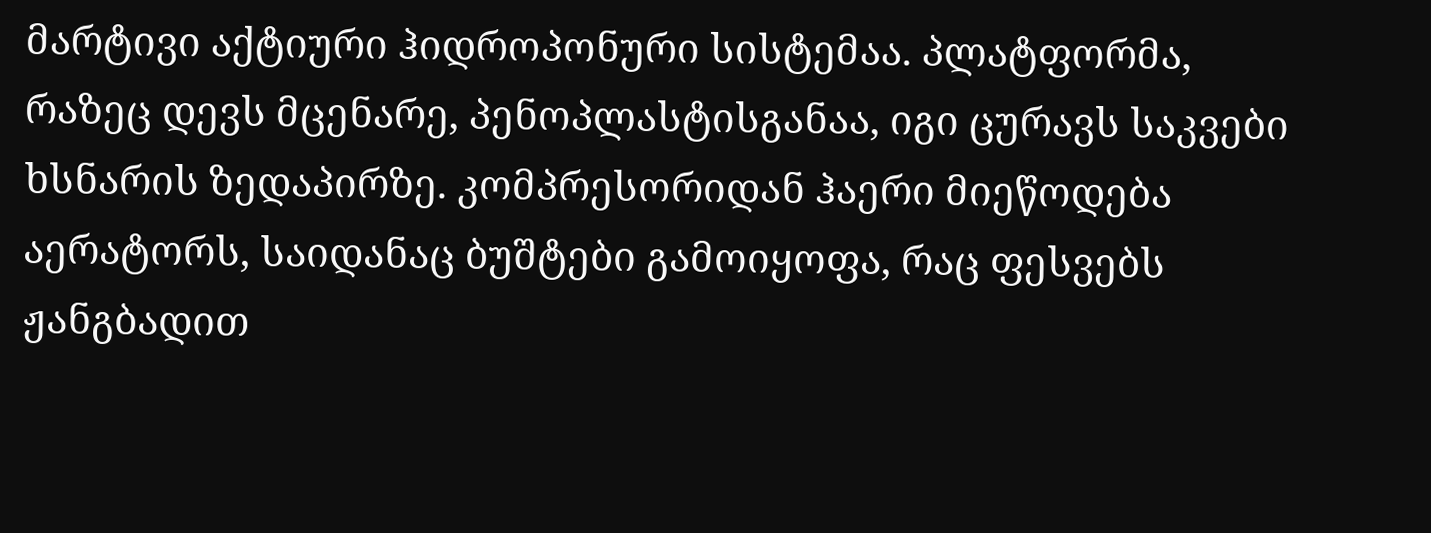მარტივი აქტიური ჰიდროპონური სისტემაა. პლატფორმა, რაზეც დევს მცენარე, პენოპლასტისგანაა, იგი ცურავს საკვები ხსნარის ზედაპირზე. კომპრესორიდან ჰაერი მიეწოდება აერატორს, საიდანაც ბუშტები გამოიყოფა, რაც ფესვებს ჟანგბადით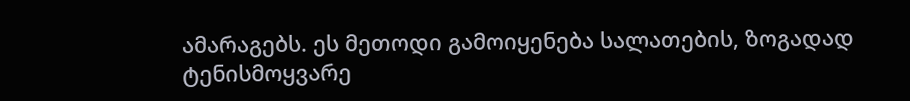ამარაგებს. ეს მეთოდი გამოიყენება სალათების, ზოგადად ტენისმოყვარე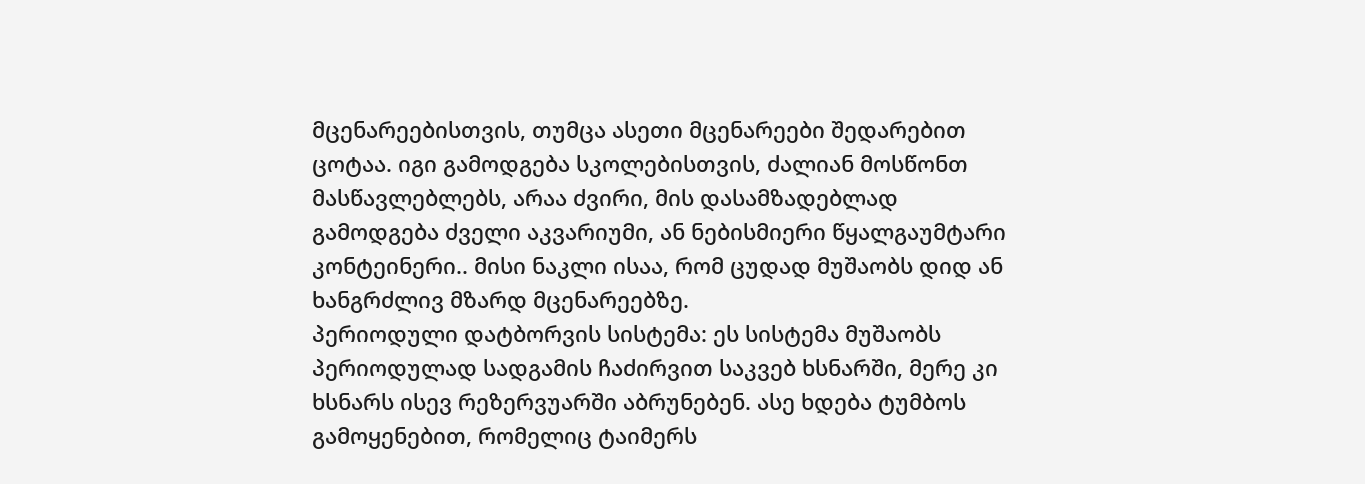მცენარეებისთვის, თუმცა ასეთი მცენარეები შედარებით ცოტაა. იგი გამოდგება სკოლებისთვის, ძალიან მოსწონთ მასწავლებლებს, არაა ძვირი, მის დასამზადებლად გამოდგება ძველი აკვარიუმი, ან ნებისმიერი წყალგაუმტარი კონტეინერი.. მისი ნაკლი ისაა, რომ ცუდად მუშაობს დიდ ან ხანგრძლივ მზარდ მცენარეებზე.
პერიოდული დატბორვის სისტემა: ეს სისტემა მუშაობს პერიოდულად სადგამის ჩაძირვით საკვებ ხსნარში, მერე კი ხსნარს ისევ რეზერვუარში აბრუნებენ. ასე ხდება ტუმბოს გამოყენებით, რომელიც ტაიმერს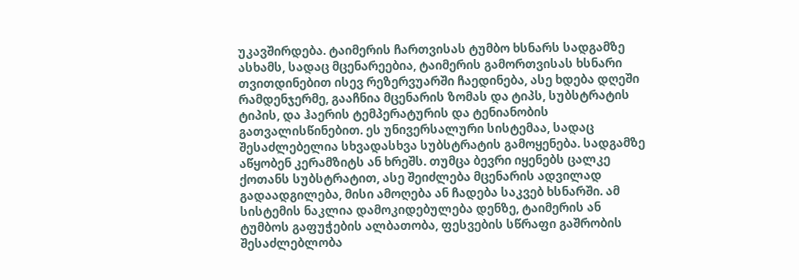უკავშირდება. ტაიმერის ჩართვისას ტუმბო ხსნარს სადგამზე ასხამს, სადაც მცენარეებია, ტაიმერის გამორთვისას ხსნარი თვითდინებით ისევ რეზერვუარში ჩაედინება, ასე ხდება დღეში რამდენჯერმე, გააჩნია მცენარის ზომას და ტიპს, სუბსტრატის ტიპის, და ჰაერის ტემპერატურის და ტენიანობის გათვალისწინებით. ეს უნივერსალური სისტემაა, სადაც შესაძლებელია სხვადასხვა სუბსტრატის გამოყენება. სადგამზე აწყობენ კერამზიტს ან ხრეშს. თუმცა ბევრი იყენებს ცალკე ქოთანს სუბსტრატით, ასე შეიძლება მცენარის ადვილად გადაადგილება, მისი ამოღება ან ჩადება საკვებ ხსნარში. ამ სისტემის ნაკლია დამოკიდებულება დენზე, ტაიმერის ან ტუმბოს გაფუჭების ალბათობა, ფესვების სწრაფი გაშრობის შესაძლებლობა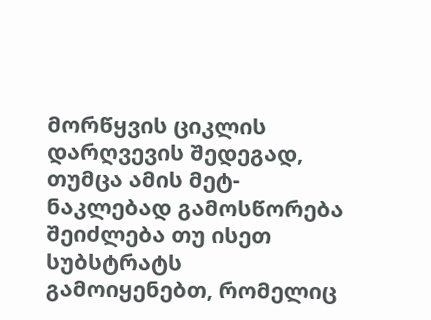მორწყვის ციკლის დარღვევის შედეგად, თუმცა ამის მეტ-ნაკლებად გამოსწორება შეიძლება თუ ისეთ სუბსტრატს გამოიყენებთ, რომელიც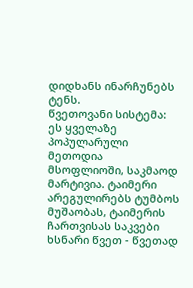დიდხანს ინარჩუნებს ტენს.
წვეთოვანი სისტემა: ეს ყველაზე პოპულარული მეთოდია მსოფლიოში, საკმაოდ მარტივია. ტაიმერი არეგულირებს ტუმბოს მუშაობას, ტაიმერის ჩართვისას საკვები ხსნარი წვეთ - წვეთად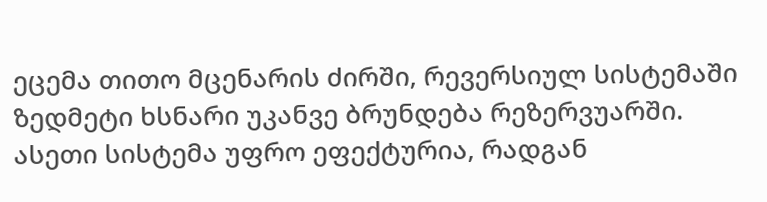ეცემა თითო მცენარის ძირში, რევერსიულ სისტემაში ზედმეტი ხსნარი უკანვე ბრუნდება რეზერვუარში. ასეთი სისტემა უფრო ეფექტურია, რადგან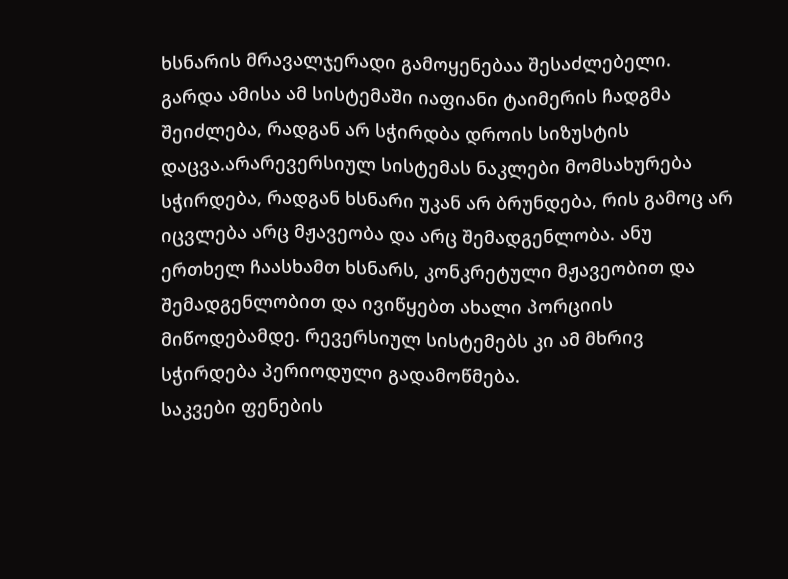ხსნარის მრავალჯერადი გამოყენებაა შესაძლებელი. გარდა ამისა ამ სისტემაში იაფიანი ტაიმერის ჩადგმა შეიძლება, რადგან არ სჭირდბა დროის სიზუსტის დაცვა.არარევერსიულ სისტემას ნაკლები მომსახურება სჭირდება, რადგან ხსნარი უკან არ ბრუნდება, რის გამოც არ იცვლება არც მჟავეობა და არც შემადგენლობა. ანუ ერთხელ ჩაასხამთ ხსნარს, კონკრეტული მჟავეობით და შემადგენლობით და ივიწყებთ ახალი პორციის მიწოდებამდე. რევერსიულ სისტემებს კი ამ მხრივ სჭირდება პერიოდული გადამოწმება.
საკვები ფენების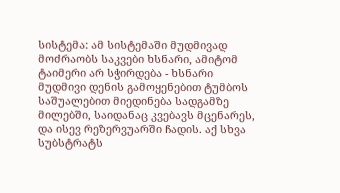სისტემა: ამ სისტემაში მუდმივად მოძრაობს საკვები ხსნარი, ამიტომ ტაიმერი არ სჭირდება - ხსნარი მუდმივი დენის გამოყენებით ტუმბოს საშუალებით მიედინება სადგამზე მილებში, საიდანაც კვებავს მცენარეს, და ისევ რეზერვუარში ჩადის. აქ სხვა სუბსტრატს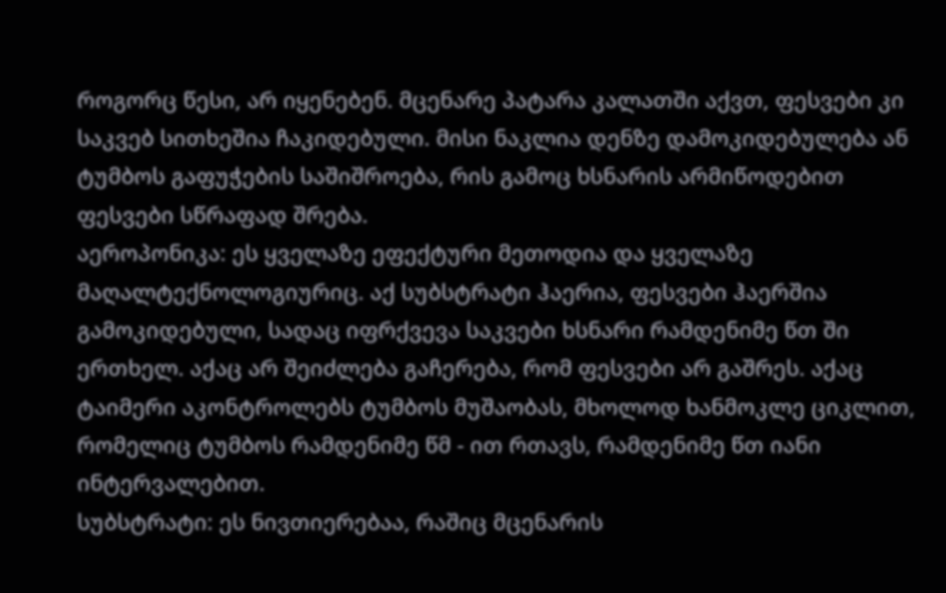როგორც წესი, არ იყენებენ. მცენარე პატარა კალათში აქვთ, ფესვები კი საკვებ სითხეშია ჩაკიდებული. მისი ნაკლია დენზე დამოკიდებულება ან ტუმბოს გაფუჭების საშიშროება, რის გამოც ხსნარის არმიწოდებით ფესვები სწრაფად შრება.
აეროპონიკა: ეს ყველაზე ეფექტური მეთოდია და ყველაზე მაღალტექნოლოგიურიც. აქ სუბსტრატი ჰაერია, ფესვები ჰაერშია გამოკიდებული, სადაც იფრქვევა საკვები ხსნარი რამდენიმე წთ ში ერთხელ. აქაც არ შეიძლება გაჩერება, რომ ფესვები არ გაშრეს. აქაც ტაიმერი აკონტროლებს ტუმბოს მუშაობას, მხოლოდ ხანმოკლე ციკლით, რომელიც ტუმბოს რამდენიმე წმ - ით რთავს, რამდენიმე წთ იანი ინტერვალებით.
სუბსტრატი: ეს ნივთიერებაა, რაშიც მცენარის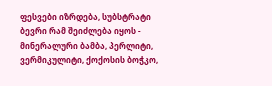ფესვები იზრდება, სუბსტრატი ბევრი რამ შეიძლება იყოს - მინერალური ბამბა, პერლიტი, ვერმიკულიტი, ქოქოსის ბოჭკო,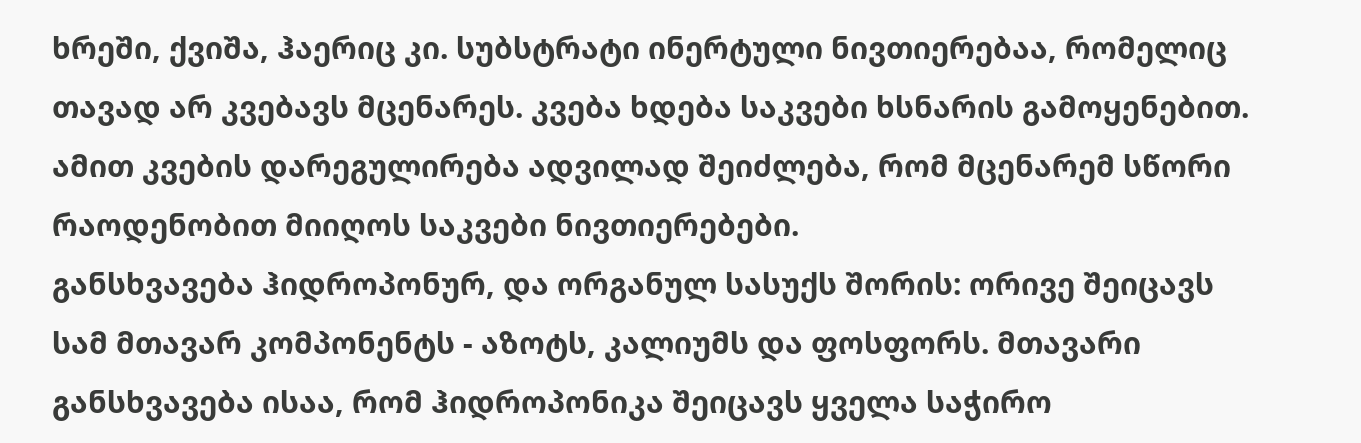ხრეში, ქვიშა, ჰაერიც კი. სუბსტრატი ინერტული ნივთიერებაა, რომელიც თავად არ კვებავს მცენარეს. კვება ხდება საკვები ხსნარის გამოყენებით. ამით კვების დარეგულირება ადვილად შეიძლება, რომ მცენარემ სწორი რაოდენობით მიიღოს საკვები ნივთიერებები.
განსხვავება ჰიდროპონურ, და ორგანულ სასუქს შორის: ორივე შეიცავს სამ მთავარ კომპონენტს - აზოტს, კალიუმს და ფოსფორს. მთავარი განსხვავება ისაა, რომ ჰიდროპონიკა შეიცავს ყველა საჭირო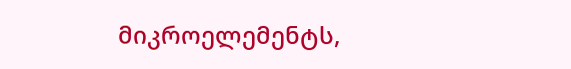მიკროელემენტს,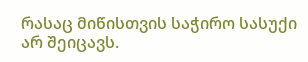რასაც მიწისთვის საჭირო სასუქი არ შეიცავს.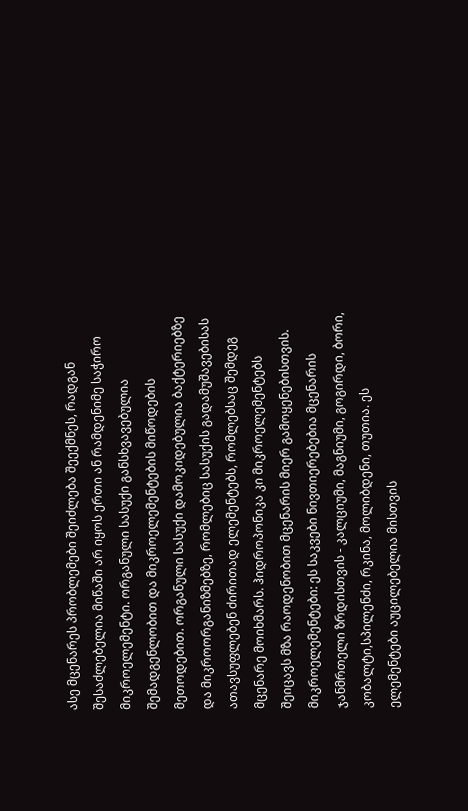ასე მცენარეს პრობლემები შეიძლება შეექმნეს, რადგან შესაძლებელია მიწაში არ იყოს ერთი ან რამდენიმე საჭირო მიკროელემენტი. ორგანული სასუქი განსხვავებულია შემადგენლობით და მიკროელემენტების მიწოდების მეთოდებით. ორგანული სასუქი დამოკიდებულია ბაქტერიებზე და მიკროორგანიზმებზე, რომლებიც სასუქის გადამუშავებისას ათავსუფლებენ ძირითად ელემენტებს, რომლებსაც შემდეგ მცენარე მოიხმარს. ჰიდროპონიკა კი მიკროელემენტებს შეიცავს მზა რაოდენობით მცენარის მიერ გამოყენებისთვის.
მიკროელემენტები: ეს საკვები ნივთიერებებია მცენარის ჯანმრთელი ზრდისთვის - კალციუმი, მაგნიუმი, გოგირდი, ბორი, კობალტი,სპილენძი, რკინა, მოლიბდენი, თუთია. ეს ელემენტები აუცილებელია მისთვის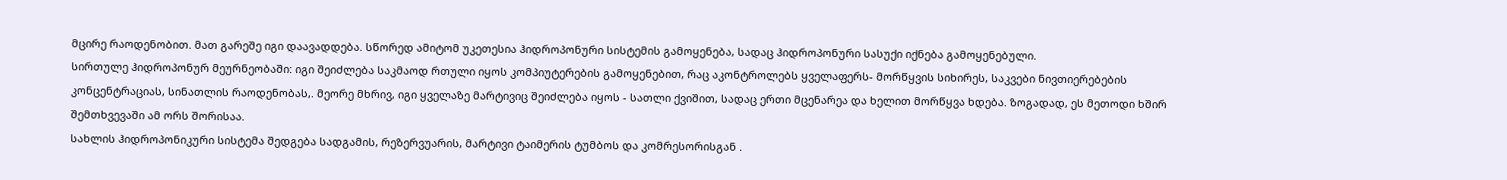მცირე რაოდენობით. მათ გარეშე იგი დაავადდება. სწორედ ამიტომ უკეთესია ჰიდროპონური სისტემის გამოყენება, სადაც ჰიდროპონური სასუქი იქნება გამოყენებული.
სირთულე ჰიდროპონურ მეურნეობაში: იგი შეიძლება საკმაოდ რთული იყოს კომპიუტერების გამოყენებით, რაც აკონტროლებს ყველაფერს- მორწყვის სიხირეს, საკვები ნივთიერებების კონცენტრაციას, სინათლის რაოდენობას,. მეორე მხრივ, იგი ყველაზე მარტივიც შეიძლება იყოს - სათლი ქვიშით, სადაც ერთი მცენარეა და ხელით მორწყვა ხდება. ზოგადად, ეს მეთოდი ხშირ შემთხვევაში ამ ორს შორისაა.
სახლის ჰიდროპონიკური სისტემა შედგება სადგამის, რეზერვუარის, მარტივი ტაიმერის ტუმბოს და კომრესორისგან .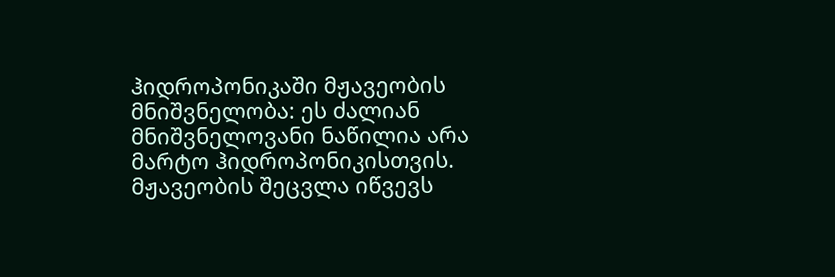ჰიდროპონიკაში მჟავეობის მნიშვნელობა: ეს ძალიან მნიშვნელოვანი ნაწილია არა მარტო ჰიდროპონიკისთვის. მჟავეობის შეცვლა იწვევს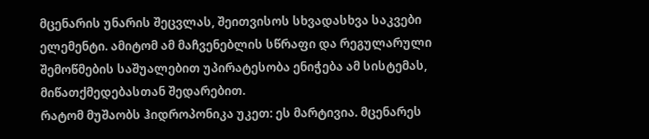მცენარის უნარის შეცვლას, შეითვისოს სხვადასხვა საკვები ელემენტი. ამიტომ ამ მაჩვენებლის სწრაფი და რეგულარული შემოწმების საშუალებით უპირატესობა ენიჭება ამ სისტემას, მიწათქმედებასთან შედარებით.
რატომ მუშაობს ჰიდროპონიკა უკეთ: ეს მარტივია. მცენარეს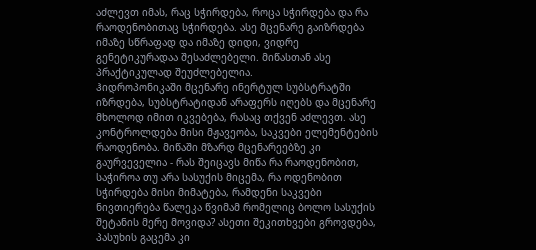აძლევთ იმას, რაც სჭირდება, როცა სჭირდება და რა რაოდენობითაც სჭირდება. ასე მცენარე გაიზრდება იმაზე სწრაფად და იმაზე დიდი, ვიდრე გენეტიკურადაა შესაძლებელი. მიწასთან ასე პრაქტიკულად შეუძლებელია.
ჰიდროპონიკაში მცენარე ინერტულ სუბსტრატში იზრდება, სუბსტრატიდან არაფერს იღებს და მცენარე მხოლოდ იმით იკვებება, რასაც თქვენ აძლევთ. ასე კონტროლდება მისი მჟავეობა, საკვები ელემენტების რაოდენობა. მიწაში მზარდ მცენარეებზე კი გაურვეველია - რას შეიცავს მიწა რა რაოდენობით, საჭიროა თუ არა სასუქის მიცემა, რა ოდენობით სჭირდება მისი მიმატება, რამდენი საკვები ნივთიერება წალეკა წვიმამ რომელიც ბოლო სასუქის შეტანის მერე მოვიდა? ასეთი შეკითხვები გროვდება, პასუხის გაცემა კი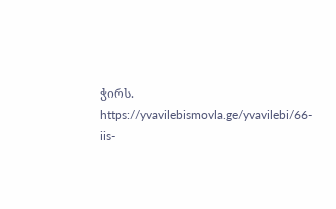ჭირს.
https://yvavilebismovla.ge/yvavilebi/66-iis-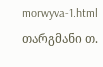morwyva-1.html
თარგმანი თ.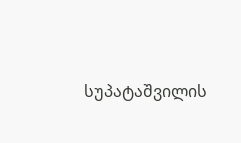სუპატაშვილის